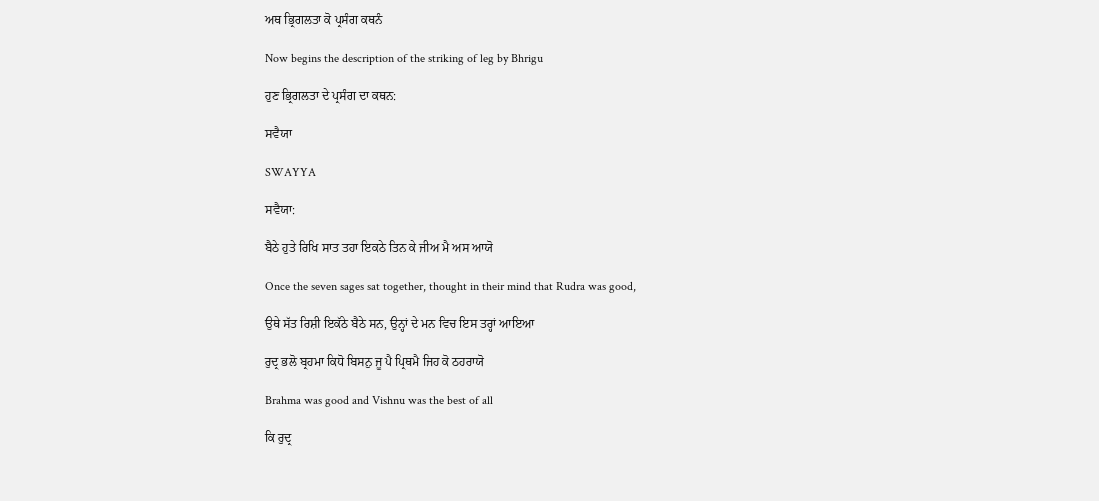ਅਥ ਭ੍ਰਿਗਲਤਾ ਕੋ ਪ੍ਰਸੰਗ ਕਥਨੰ

Now begins the description of the striking of leg by Bhrigu

ਹੁਣ ਭ੍ਰਿਗਲਤਾ ਦੇ ਪ੍ਰਸੰਗ ਦਾ ਕਥਨ:

ਸਵੈਯਾ

SWAYYA

ਸਵੈਯਾ:

ਬੈਠੇ ਹੁਤੇ ਰਿਖਿ ਸਾਤ ਤਹਾ ਇਕਠੇ ਤਿਨ ਕੇ ਜੀਅ ਮੈ ਅਸ ਆਯੋ

Once the seven sages sat together, thought in their mind that Rudra was good,

ਉਥੇ ਸੱਤ ਰਿਸ਼ੀ ਇਕੱਠੇ ਬੈਠੇ ਸਨ, ਉਨ੍ਹਾਂ ਦੇ ਮਨ ਵਿਚ ਇਸ ਤਰ੍ਹਾਂ ਆਇਆ

ਰੁਦ੍ਰ ਭਲੋ ਬ੍ਰਹਮਾ ਕਿਧੋ ਬਿਸਨੁ ਜੂ ਪੈ ਪ੍ਰਿਥਮੈ ਜਿਹ ਕੋ ਠਹਰਾਯੋ

Brahma was good and Vishnu was the best of all

ਕਿ ਰੁਦ੍ਰ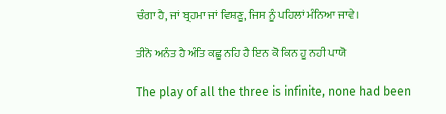ਚੰਗਾ ਹੈ, ਜਾਂ ਬ੍ਰਹਮਾ ਜਾਂ ਵਿਸ਼ਣੂ, ਜਿਸ ਨੂੰ ਪਹਿਲਾਂ ਮੰਨਿਆ ਜਾਵੇ।

ਤੀਨੋ ਅਨੰਤ ਹੈ ਅੰਤਿ ਕਛੂ ਨਹਿ ਹੈ ਇਨ ਕੋ ਕਿਨ ਹੂ ਨਹੀ ਪਾਯੋ

The play of all the three is infinite, none had been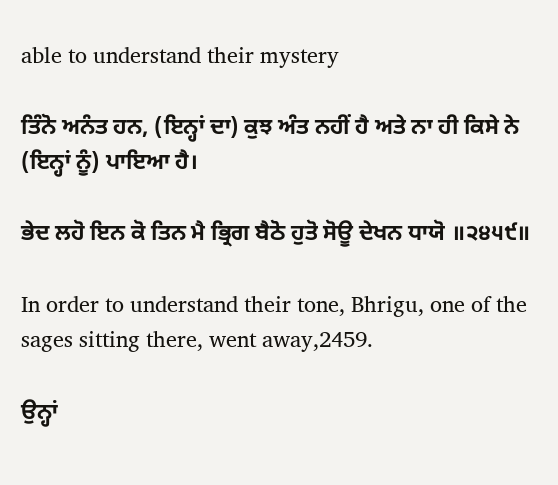able to understand their mystery

ਤਿੰਨੋ ਅਨੰਤ ਹਨ, (ਇਨ੍ਹਾਂ ਦਾ) ਕੁਝ ਅੰਤ ਨਹੀਂ ਹੈ ਅਤੇ ਨਾ ਹੀ ਕਿਸੇ ਨੇ (ਇਨ੍ਹਾਂ ਨੂੰ) ਪਾਇਆ ਹੈ।

ਭੇਦ ਲਹੋ ਇਨ ਕੋ ਤਿਨ ਮੈ ਭ੍ਰਿਗ ਬੈਠੋ ਹੁਤੋ ਸੋਊ ਦੇਖਨ ਧਾਯੋ ॥੨੪੫੯॥

In order to understand their tone, Bhrigu, one of the sages sitting there, went away,2459.

ਉਨ੍ਹਾਂ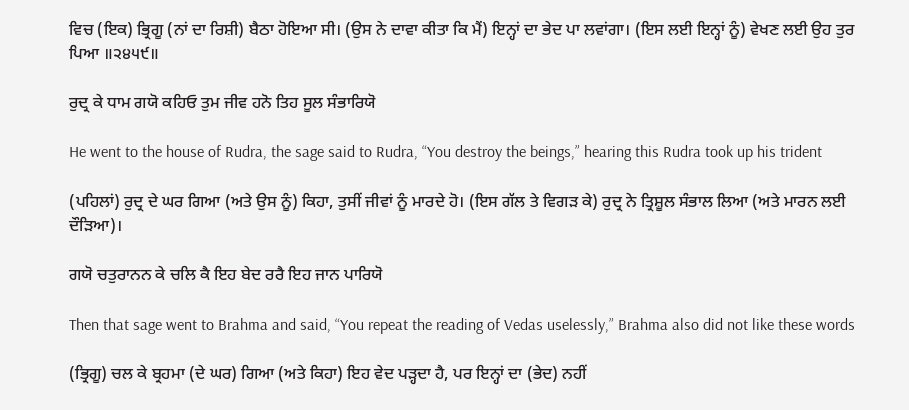ਵਿਚ (ਇਕ) ਭ੍ਰਿਗੂ (ਨਾਂ ਦਾ ਰਿਸ਼ੀ) ਬੈਠਾ ਹੋਇਆ ਸੀ। (ਉਸ ਨੇ ਦਾਵਾ ਕੀਤਾ ਕਿ ਮੈਂ) ਇਨ੍ਹਾਂ ਦਾ ਭੇਦ ਪਾ ਲਵਾਂਗਾ। (ਇਸ ਲਈ ਇਨ੍ਹਾਂ ਨੂੰ) ਵੇਖਣ ਲਈ ਉਹ ਤੁਰ ਪਿਆ ॥੨੪੫੯॥

ਰੁਦ੍ਰ ਕੇ ਧਾਮ ਗਯੋ ਕਹਿਓ ਤੁਮ ਜੀਵ ਹਨੋ ਤਿਹ ਸੂਲ ਸੰਭਾਰਿਯੋ

He went to the house of Rudra, the sage said to Rudra, “You destroy the beings,” hearing this Rudra took up his trident

(ਪਹਿਲਾਂ) ਰੁਦ੍ਰ ਦੇ ਘਰ ਗਿਆ (ਅਤੇ ਉਸ ਨੂੰ) ਕਿਹਾ, ਤੁਸੀਂ ਜੀਵਾਂ ਨੂੰ ਮਾਰਦੇ ਹੋ। (ਇਸ ਗੱਲ ਤੇ ਵਿਗੜ ਕੇ) ਰੁਦ੍ਰ ਨੇ ਤ੍ਰਿਸ਼ੂਲ ਸੰਭਾਲ ਲਿਆ (ਅਤੇ ਮਾਰਨ ਲਈ ਦੌੜਿਆ)।

ਗਯੋ ਚਤੁਰਾਨਨ ਕੇ ਚਲਿ ਕੈ ਇਹ ਬੇਦ ਰਰੈ ਇਹ ਜਾਨ ਪਾਰਿਯੋ

Then that sage went to Brahma and said, “You repeat the reading of Vedas uselessly,” Brahma also did not like these words

(ਭ੍ਰਿਗੂ) ਚਲ ਕੇ ਬ੍ਰਹਮਾ (ਦੇ ਘਰ) ਗਿਆ (ਅਤੇ ਕਿਹਾ) ਇਹ ਵੇਦ ਪੜ੍ਹਦਾ ਹੈ, ਪਰ ਇਨ੍ਹਾਂ ਦਾ (ਭੇਦ) ਨਹੀਂ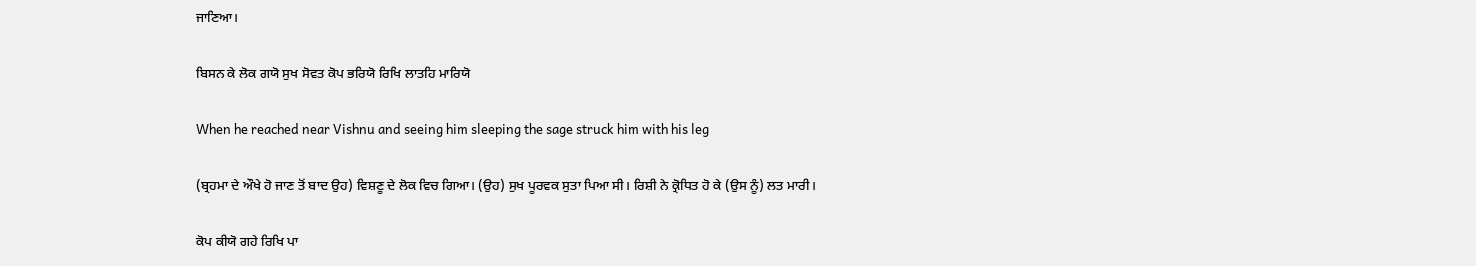ਜਾਣਿਆ।

ਬਿਸਨ ਕੇ ਲੋਕ ਗਯੋ ਸੁਖ ਸੋਵਤ ਕੋਪ ਭਰਿਯੋ ਰਿਖਿ ਲਾਤਹਿ ਮਾਰਿਯੋ

When he reached near Vishnu and seeing him sleeping the sage struck him with his leg

(ਬ੍ਰਹਮਾ ਦੇ ਔਖੇ ਹੋ ਜਾਣ ਤੋਂ ਬਾਦ ਉਹ) ਵਿਸ਼ਣੂ ਦੇ ਲੋਕ ਵਿਚ ਗਿਆ। (ਉਹ) ਸੁਖ ਪੂਰਵਕ ਸੁਤਾ ਪਿਆ ਸੀ। ਰਿਸ਼ੀ ਨੇ ਕ੍ਰੋਧਿਤ ਹੋ ਕੇ (ਉਸ ਨੂੰ) ਲਤ ਮਾਰੀ।

ਕੋਪ ਕੀਯੋ ਗਹੇ ਰਿਖਿ ਪਾ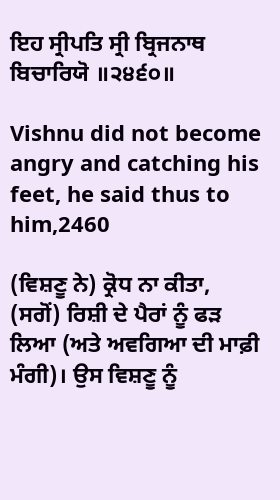ਇਹ ਸ੍ਰੀਪਤਿ ਸ੍ਰੀ ਬ੍ਰਿਜਨਾਥ ਬਿਚਾਰਿਯੋ ॥੨੪੬੦॥

Vishnu did not become angry and catching his feet, he said thus to him,2460

(ਵਿਸ਼ਣੂ ਨੇ) ਕ੍ਰੋਧ ਨਾ ਕੀਤਾ, (ਸਗੋਂ) ਰਿਸ਼ੀ ਦੇ ਪੈਰਾਂ ਨੂੰ ਫੜ ਲਿਆ (ਅਤੇ ਅਵਗਿਆ ਦੀ ਮਾਫ਼ੀ ਮੰਗੀ)। ਉਸ ਵਿਸ਼ਣੂ ਨੂੰ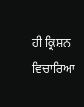ਹੀ ਕ੍ਰਿਸ਼ਨ ਵਿਚਾਰਿਆ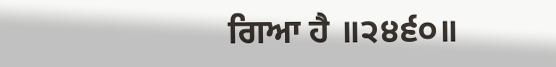ਗਿਆ ਹੈ ॥੨੪੬੦॥